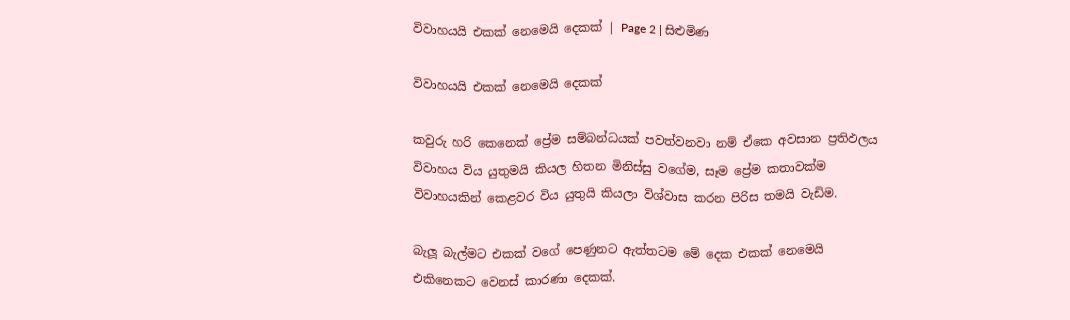විවාහයයි එකක් නෙමෙයි දෙකක් | Page 2 | සිළුමිණ

විවාහයයි එකක් නෙමෙයි දෙකක්

කවුරු හරි කෙනෙක් ප්‍රේම සම්බන්ධයක් පවත්වනවා නම් ඒකෙ අවසාන ප්‍රතිඵලය විවාහය විය යුතුමයි කියල හිතන මිනිස්සු වගේම, සෑම ප්‍රේම කතාවක්ම විවාහයකින් කෙළවර විය යුතුයි කියලා විශ්වාස කරන පිරිස තමයි වැඩිම.

බැලූ බැල්මට එකක් වගේ පෙණුනට ඇත්තටම මේ දෙක එකක් නෙමෙයි එකිනෙකට වෙනස් කාරණා දෙකක්.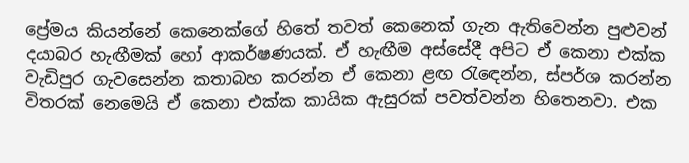ප්‍රේමය කියන්නේ කෙනෙක්ගේ හිතේ තවත් කෙනෙක් ගැන ඇතිවෙන්න පුළුවන් දයාබර හැඟීමක් හෝ ආකර්ෂණයක්. ඒ හැඟීම අස්සේදී අපිට ඒ කෙනා එක්ක වැඩිපුර ගැවසෙන්න කතාබහ කරන්න ඒ කෙනා ළඟ රැඳෙන්න, ස්පර්ශ කරන්න විතරක් නෙමෙයි ඒ කෙනා එක්ක කායික ඇසුරක් පවත්වන්න හිතෙනවා. එක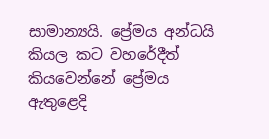සාමාන්‍යයි. ප්‍රේමය අන්ධයි කියල කට වහරේදීත් කියවෙන්නේ ප්‍රේමය ඇතුළෙදි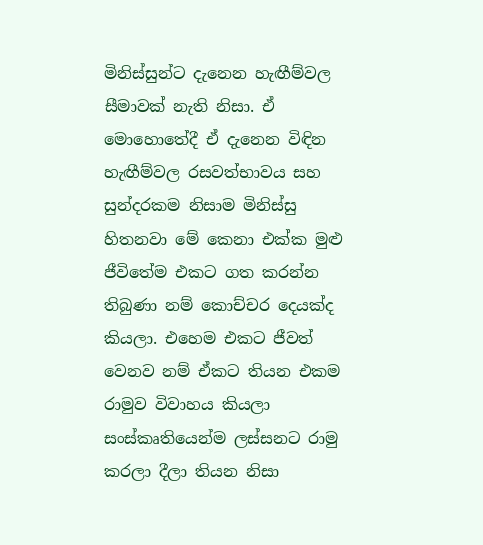මිනිස්සුන්ට දැනෙන හැඟීම්වල සීමාවක් නැති නිසා. ඒ මොහොතේදී ඒ දැනෙන විඳින හැඟීම්වල රසවත්භාවය සහ සුන්දරකම නිසාම මිනිස්සු හිතනවා මේ කෙනා එක්ක මුළු ජීවිතේම එකට ගත කරන්න තිබුණා නම් කොච්චර දෙයක්ද කියලා. එහෙම එකට ජීවත් වෙනව නම් ඒකට තියන එකම රාමුව විවාහය කියලා සංස්කෘතියෙන්ම ලස්සනට රාමු කරලා දීලා තියන නිසා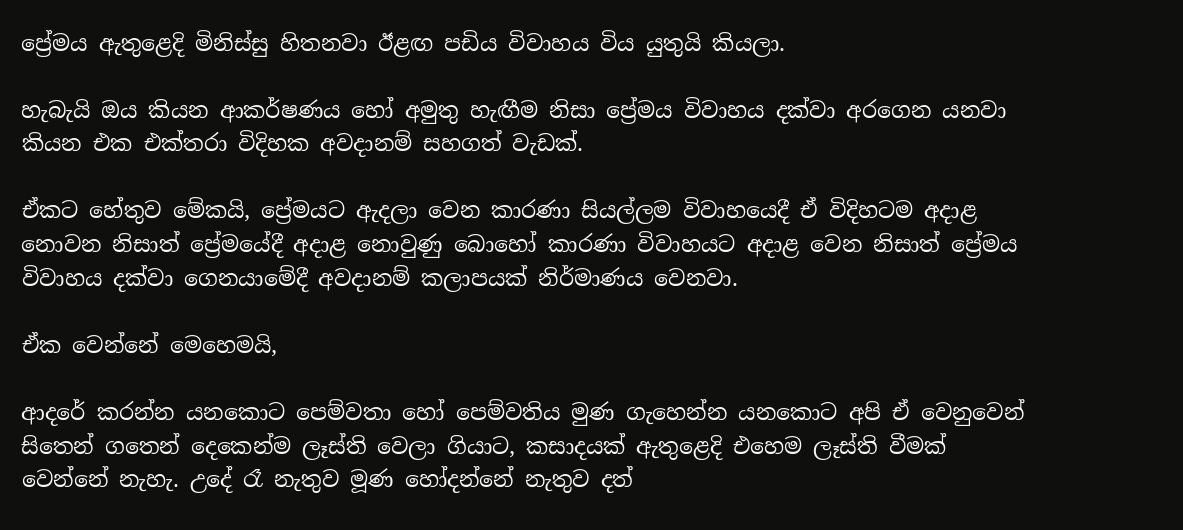ප්‍රේමය ඇතුළෙදි මිනිස්සු හිතනවා ඊළඟ පඩිය විවාහය විය යුතුයි කියලා.

හැබැයි ඔය කියන ආකර්ෂණය හෝ අමුතු හැඟීම නිසා ප්‍රේමය විවාහය දක්වා අරගෙන යනවා කියන එක එක්තරා විදිහක අවදානම් සහගත් වැඩක්.

ඒකට හේතුව මේකයි, ප්‍රේමයට ඇදලා වෙන කාරණා සියල්ලම විවාහයෙදී ඒ විදිහටම අදාළ නොවන නිසාත් ප්‍රේමයේදී අදාළ නොවුණු බොහෝ කාරණා විවාහයට අදාළ වෙන නිසාත් ප්‍රේමය විවාහය දක්වා ගෙනයාමේදී අවදානම් කලාපයක් නිර්මාණය වෙනවා.

ඒක වෙන්නේ මෙහෙමයි,

ආදරේ කරන්න යනකොට පෙම්වතා හෝ පෙම්වතිය මුණ ගැහෙන්න යනකොට අපි ඒ වෙනුවෙන් සිතෙන් ගතෙන් දෙකෙන්ම ලෑස්ති වෙලා ගියාට, කසාදයක් ඇතුළෙදි එහෙම ලෑස්ති වීමක් වෙන්නේ නැහැ. උදේ රෑ නැතුව මූණ හෝදන්නේ නැතුව දත්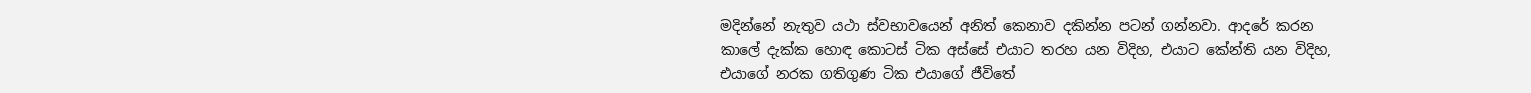මදින්නේ නැතුව යථා ස්වභාවයෙන් අනිත් කෙනාව දකින්න පටන් ගන්නවා. ආදරේ කරන කාලේ දැක්ක හොඳ කොටස් ටික අස්සේ එයාට තරහ යන විදිහ, එයාට කේන්ති යන විදිහ, එයාගේ නරක ගතිගුණ ටික එයාගේ ජීවිතේ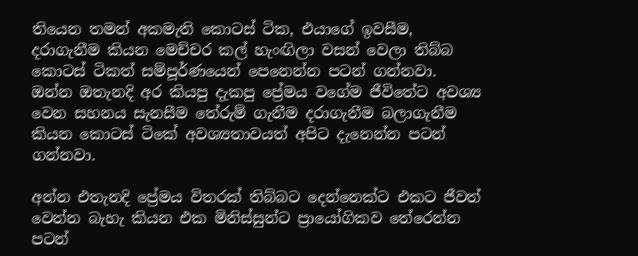තියෙන තමන් අකමැති කොටස් ටික, එයාගේ ඉවසීම, දරාගැනීම කියන මෙච්චර කල් හැංඟිලා වසන් වෙලා තිබ්බ කොටස් ටිකත් සම්පූර්ණයෙන් පෙනෙන්න පටන් ගන්නවා. ඔන්න ඔතැනදි අර කියපු දැකපු ප්‍රේමය වගේම ජීවිතේට අවශ්‍ය වෙන සහනය සැනසීම තේරුම් ගැනීම දරාගැනීම බලාගැනීම කියන කොටස් ටිකේ අවශ්‍යතාවයත් අපිට දැනෙන්න පටන් ගන්නවා.

අන්න එතැනදි ප්‍රේමය විතරක් තිබ්බට දෙන්නෙක්ට එකට ජීවත් වෙන්න බැහැ කියන එක මිනිස්සුන්ට ප්‍රායෝගිකව තේරෙන්න පටන්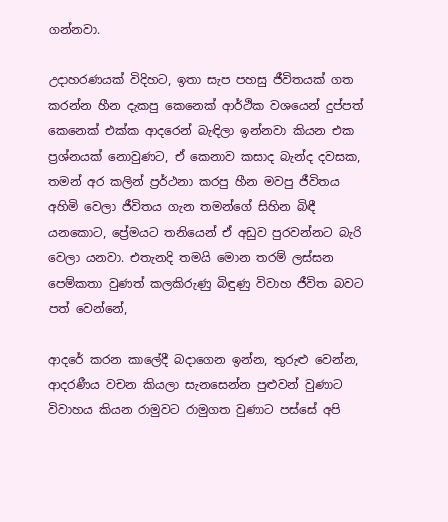ගන්නවා.

උදාහරණයක් විදිහට, ඉතා සැප පහසු ජීවිතයක් ගත කරන්න හීන දැකපු කෙනෙක් ආර්ථික වශයෙන් දුප්පත් කෙනෙක් එක්ක ආදරෙන් බැඳිලා ඉන්නවා කියන එක ප්‍රශ්නයක් නොවුණට, ඒ කෙනාව කසාද බැන්ද දවසක, තමන් අර කලින් ප්‍රර්ථනා කරපු හීන මවපු ජීවිතය අහිමි වෙලා ජීවිතය ගැන තමන්ගේ සිහින බිඳී යනකොට, ප්‍රේමයට තනියෙන් ඒ අඩුව පුරවන්නට බැරි වෙලා යනවා. එතැනදි තමයි මොන තරම් ලස්සන පෙම්කතා වුණත් කලකිරුණු බිඳුණු විවාහ ජීවිත බවට පත් වෙන්නේ,

ආදරේ කරන කාලේදී බදාගෙන ඉන්න, තුරුළු වෙන්න, ආදරණීය වචන කියලා සැනසෙන්න පුළුවන් වුණාට විවාහය කියන රාමුවට රාමුගත වුණාට පස්සේ අපි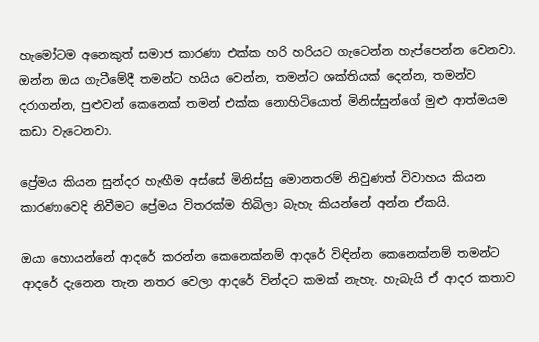හැමෝටම අනෙකුත් සමාජ කාරණා එක්ක හරි හරියට ගැටෙන්න හැප්පෙන්න වෙනවා. ඔන්න ඔය ගැටීමේදී තමන්ට හයිය වෙන්න, තමන්ට ශක්තියක් දෙන්න, තමන්ව දරාගන්න, පුළුවන් කෙනෙක් තමන් එක්ක නොහිටියොත් මිනිස්සුන්ගේ මුළු ආත්මයම කඩා වැටෙනවා.

ප්‍රේමය කියන සුන්දර හැඟීම අස්සේ මිනිස්සු මොනතරම් නිවුණත් විවාහය කියන කාරණාවෙදි නිවීමට ප්‍රේමය විතරක්ම තිබිලා බැහැ කියන්නේ අන්න ඒකයි.

ඔයා හොයන්නේ ආදරේ කරන්න කෙනෙක්නම් ආදරේ විඳින්න කෙනෙක්නම් තමන්ට ආදරේ දැනෙන තැන නතර වෙලා ආදරේ වින්දට කමක් නැහැ. හැබැයි ඒ ආදර කතාව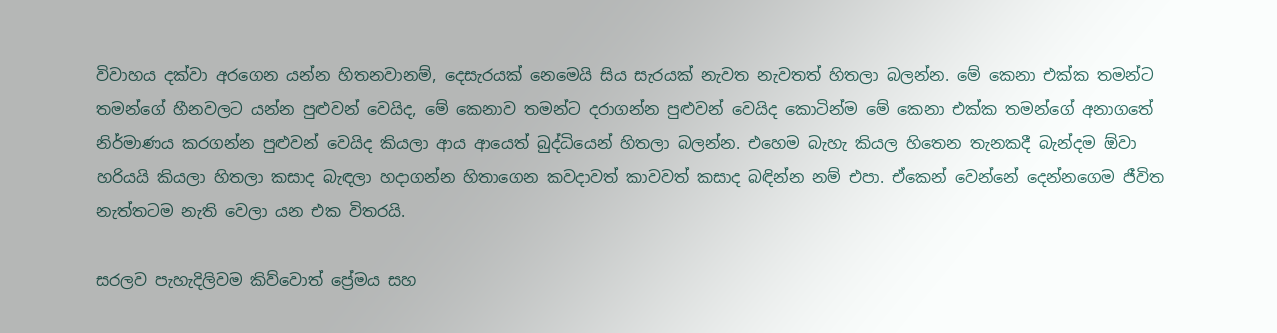විවාහය දක්වා අරගෙන යන්න හිතනවානම්, දෙසැරයක් නෙමෙයි සිය සැරයක් නැවත නැවතත් හිතලා බලන්න. මේ කෙනා එක්ක තමන්ට තමන්ගේ හීනවලට යන්න පුළුවන් වෙයිද, මේ කෙනාව තමන්ට දරාගන්න පුළුවන් වෙයිද කොටින්ම මේ කෙනා එක්ක තමන්ගේ අනාගතේ නිර්මාණය කරගන්න පුළුවන් වෙයිද කියලා ආය ආයෙත් බුද්ධියෙන් හිතලා බලන්න. එහෙම බැහැ කියල හිතෙන තැනකදී බැන්දම ඕවා හරියයි කියලා හිතලා කසාද බැඳලා හදාගන්න හිතාගෙන කවදාවත් කාවවත් කසාද බඳින්න නම් එපා. ඒකෙන් වෙන්නේ දෙන්නගෙම ජීවිත නැත්තටම නැති වෙලා යන එක විතරයි.

සරලව පැහැදිලිවම කිව්වොත් ප්‍රේමය සහ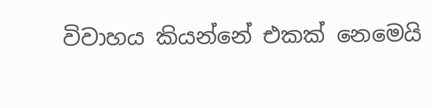විවාහය කියන්නේ එකක් නෙමෙයි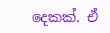දෙකක්. ඒ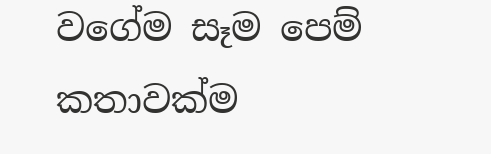වගේම සෑම පෙම් කතාවක්ම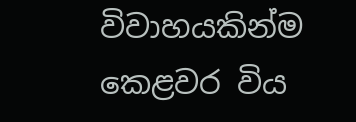විවාහයකින්ම කෙළවර විය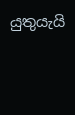යුතුයැයි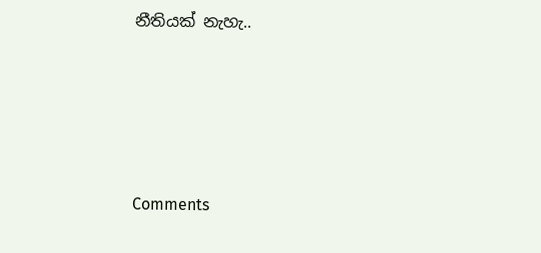නීතියක් නැහැ..





Comments